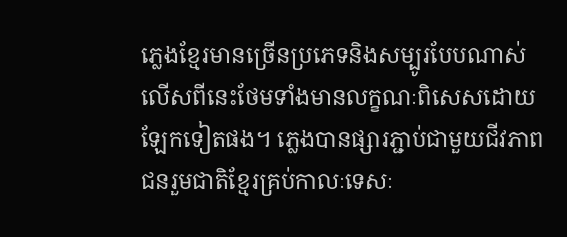ភ្លេងខ្មែរមានច្រើនប្រភេទនិងសម្បូរបែបណាស់ លើសពីនេះថែមទាំងមានលក្ខណៈពិសេសដោយឡែកទៀតផង។ ភ្លេងបានផ្សារភ្ជាប់ជាមួយជីវភាពជនរួមជាតិខ្មែរគ្រប់កាលៈទេសៈ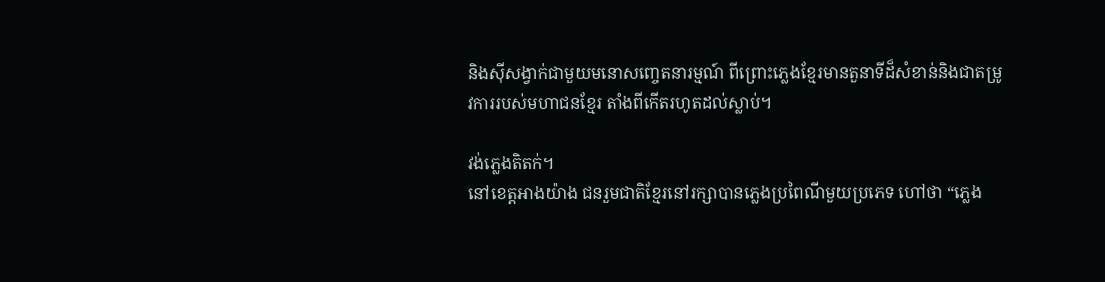និងស៊ីសង្វាក់ជាមួយមនោសញ្ចេតនារម្មណ៍ ពីព្រោះភ្លេងខ្មែរមានតួនាទីដ៏សំខាន់និងជាតម្រូវការរបស់មហាជនខ្មែរ តាំងពីកើតរហូតដល់ស្លាប់។

វង់ភ្លេងតិតក់។
នៅខេត្តអាងយ៉ាង ជនរួមជាតិខ្មែរនៅរក្សាបានភ្លេងប្រពៃណីមួយប្រភេទ ហៅថា “ភ្លេង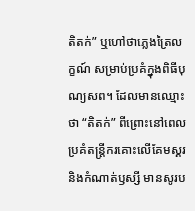តិតក់” ឬហៅថាភ្លេងត្រៃលក្ខណ៍ សម្រាប់ប្រគំក្នុងពិធីបុណ្យសព។ ដែលមានឈ្មោះថា “តិតក់” ពីព្រោះនៅពេលប្រគំតន្ត្រីករគោះលើគែមស្គរ និងកំណាត់ឫស្សី មានសូរប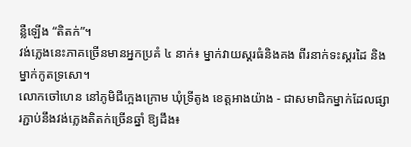ន្លឺឡើង “តិតក់”។
វង់ភ្លេងនេះភាគច្រើនមានអ្នកប្រគំ ៤ នាក់៖ ម្នាក់វាយស្គរធំនិងគង ពីរនាក់ទះស្គរដៃ និងម្នាក់កូតទ្រសោ។
លោកចៅហេន នៅភូមិជីក្អេងក្រោម ឃុំទ្រីតូង ខេត្តអាងយ៉ាង - ជាសមាជិកម្នាក់ដែលផ្សារភ្ជាប់នឹងវង់ភ្លេងតិតក់ច្រើនឆ្នាំ ឱ្យដឹង៖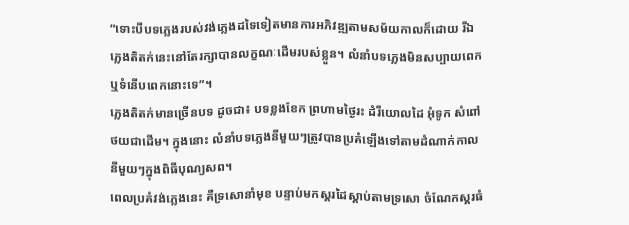“ទោះបីបទភ្លេងរបស់វង់ភ្លេងដទៃទៀតមានការអភិវឌ្ឍតាមសម័យកាលក៏ដោយ រីឯភ្លេងតិតក់នេះនៅតែរក្សាបានលក្ខណៈដើមរបស់ខ្លួន។ លំនាំបទភ្លេងមិនសប្បាយពេក ឬទំនើបពេកនោះទេ”។
ភ្លេងតិតក់មានច្រើនបទ ដូចជា៖ បទខ្លងខែក ព្រហាមថ្ងៃរះ ដំរីយោលដៃ អុំទូក សំពៅថយជាដើម។ ក្នុងនោះ លំនាំបទភ្លេងនីមួយៗត្រូវបានប្រគំឡើងទៅតាមដំណាក់កាលនីមួយៗក្នុងពិធីបុណ្យសព។
ពេលប្រគំវង់ភ្លេងនេះ គឺទ្រសោនាំមុខ បន្ទាប់មកស្គរដៃស្ដាប់តាមទ្រសោ ចំណែកស្គរធំ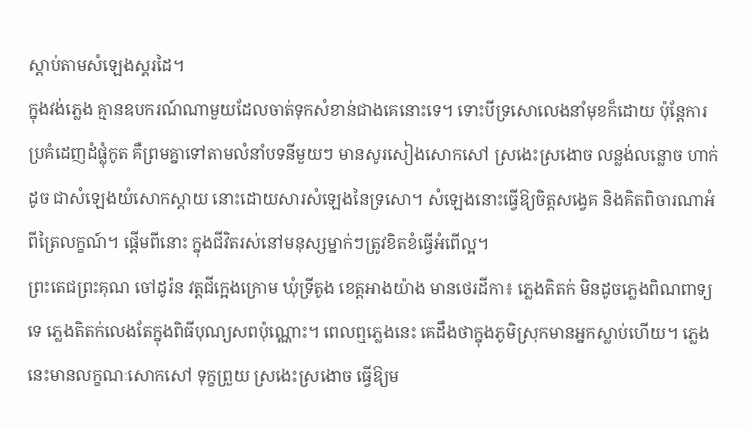ស្ដាប់តាមសំឡេងស្គរដៃ។
ក្នុងវង់ភ្លេង គ្មានឧបករណ៍ណាមួយដែលចាត់ទុកសំខាន់ជាងគេនោះទេ។ ទោះបីទ្រសោលេងនាំមុខក៏ដោយ ប៉ុន្តែការប្រគំដេញដំផ្លុំកូត គឺព្រមគ្នាទៅតាមលំនាំបទនីមួយៗ មានសូរសៀងសោកសៅ ស្រងេះស្រងោច លន្លង់លន្លោច ហាក់ដូច ជាសំឡេងយំសោកស្ដាយ នោះដោយសារសំឡេងនៃទ្រសោ។ សំឡេងនោះធ្វើឱ្យចិត្តសង្វេគ និងគិតពិចារណាអំពីត្រៃលក្ខណ៍។ ផ្តើមពីនោះ ក្នុងជីវិតរស់នៅមនុស្សម្នាក់ៗត្រូវខិតខំធ្វើអំពើល្អ។
ព្រះតេជព្រះគុណ ចៅដូរ៉ន វត្តជីក្អេងក្រោម ឃុំទ្រីតូង ខេត្តអាងយ៉ាង មានថេរដីកា៖ ភ្លេងតិតក់ មិនដូចភ្លេងពិណពាទ្យទេ ភ្លេងតិតក់លេងតែក្នុងពិធីបុណ្យសពប៉ុណ្ណោះ។ ពេលឮភ្លេងនេះ គេដឹងថាក្នុងភូមិស្រុកមានអ្នកស្លាប់ហើយ។ ភ្លេងនេះមានលក្ខណៈសោកសៅ ទុក្ខព្រួយ ស្រងេះស្រងោច ធ្វើឱ្យម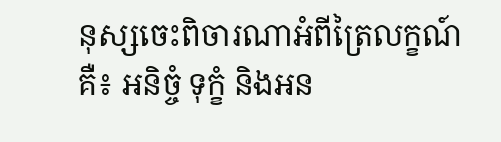នុស្សចេះពិចារណាអំពីត្រៃលក្ខណ៍ គឺ៖ អនិច្ចំ ទុក្ខំ និងអន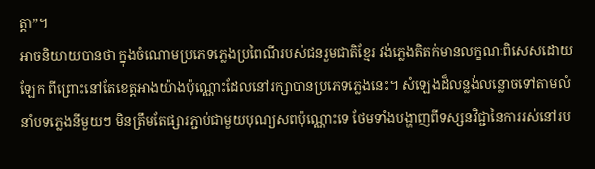ត្តា”។
អាចនិយាយបានថា ក្នុងចំណោមប្រភេទភ្លេងប្រពៃណីរបស់ជនរួមជាតិខ្មែរ វង់ភ្លេងតិតក់មានលក្ខណៈពិសេសដោយឡែក ពីព្រោះនៅតែខេត្តអាងយ៉ាងប៉ុណ្ណោះដែលនៅរក្សាបានប្រភេទភ្លេងនេះ។ សំឡេងដ៏លន្លង់លន្លោចទៅតាមលំនាំបទភ្លេងនីមួយៗ មិនត្រឹមតែផ្សារភ្ជាប់ជាមួយបុណ្យសពប៉ុណ្ណោះទេ ថែមទាំងបង្ហាញពីទស្សនវិជ្ជានៃការរស់នៅរប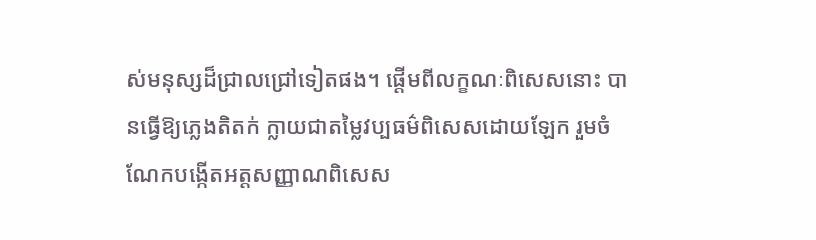ស់មនុស្សដ៏ជ្រាលជ្រៅទៀតផង។ ផ្តើមពីលក្ខណៈពិសេសនោះ បានធ្វើឱ្យភ្លេងតិតក់ ក្លាយជាតម្លៃវប្បធម៌ពិសេសដោយឡែក រួមចំណែកបង្កើតអត្តសញ្ញាណពិសេស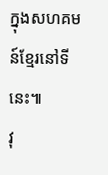ក្នុងសហគមន៍ខ្មែរនៅទីនេះ៕
វុ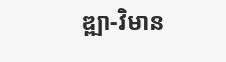ឌ្ឍា-វិមាន